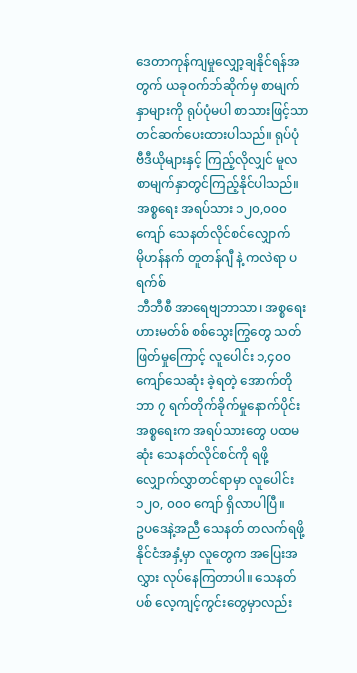ဒေတာကုန်ကျမှုလျှော့ချနိုင်ရန်အတွက် ယခုဝက်ဘ်ဆိုက်မှ စာမျက်နှာများကို ရုပ်ပုံမပါ စာသားဖြင့်သာတင်ဆက်ပေးထားပါသည်။ ရုပ်ပုံ ဗီဒီယိုများနှင့် ကြည့်လိုလျှင် မူလစာမျက်နှာတွင်ကြည့်နိုင်ပါသည်။
အစ္စရေး အရပ်သား ၁၂၀,၀၀၀ ကျော် သေနတ်လိုင်စင်လျှောက်
မိုဟန်နက် တူတန်ဂျီ နဲ့ ကလဲရာ ပရက်စ်
ဘီဘီစီ အာရေဗျဘာသာ၊ အစ္စရေး
ဟားမတ်စ် စစ်သွေးကြွတွေ သတ်ဖြတ်မှုကြောင့် လူပေါင်း ၁,၄၀၀ ကျော်သေဆုံး ခဲ့ရတဲ့ အောက်တိုဘာ ၇ ရက်တိုက်ခိုက်မှုနောက်ပိုင်း အစ္စရေးက အရပ်သားတွေ ပထမဆုံး သေနတ်လိုင်စင်ကို ရဖို့ လျှောက်လွှာတင်ရာမှာ လူပေါင်း ၁၂၀, ၀၀၀ ကျော် ရှိလာပါပြီ။
ဥပဒေနဲ့အညီ သေနတ် တလက်ရဖို့ နိုင်ငံအနှံ့မှာ လူတွေက အပြေးအလွှား လုပ်နေကြတာပါ။ သေနတ်ပစ် လေ့ကျင့်ကွင်းတွေမှာလည်း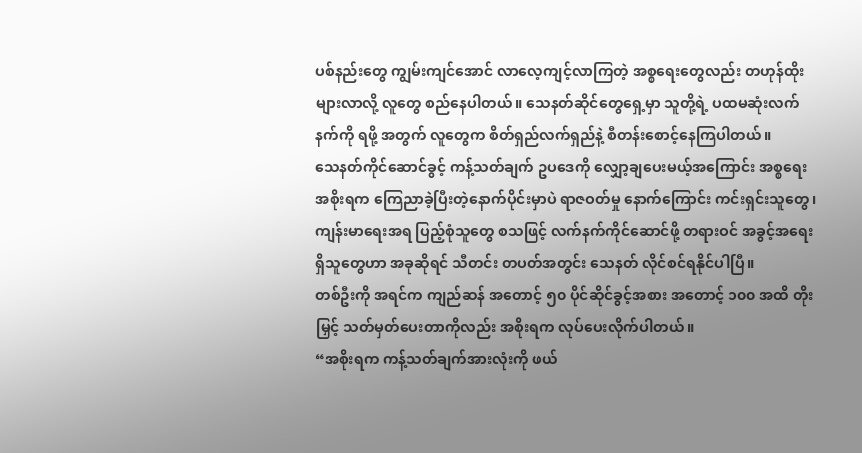ပစ်နည်းတွေ ကျွမ်းကျင်အောင် လာလေ့ကျင့်လာကြတဲ့ အစ္စရေးတွေလည်း တဟုန်ထိုးများလာလို့ လူတွေ စည်နေပါတယ်။ သေနတ်ဆိုင်တွေရှေ့မှာ သူတို့ရဲ့ ပထမဆုံးလက်နက်ကို ရဖို့ အတွက် လူတွေက စိတ်ရှည်လက်ရှည်နဲ့ စီတန်းစောင့်နေကြပါတယ်။
သေနတ်ကိုင်ဆောင်ခွင့် ကန့်သတ်ချက် ဥပဒေကို လျှော့ချပေးမယ့်အကြောင်း အစ္စရေး အစိုးရက ကြေညာခဲ့ပြီးတဲ့နောက်ပိုင်းမှာပဲ ရာဇဝတ်မှု နောက်ကြောင်း ကင်းရှင်းသူတွေ၊ ကျန်းမာရေးအရ ပြည့်စုံသူတွေ စသဖြင့် လက်နက်ကိုင်ဆောင်ဖို့ တရားဝင် အခွင့်အရေးရှိသူတွေဟာ အခုဆိုရင် သီတင်း တပတ်အတွင်း သေနတ် လိုင်စင်ရနိုင်ပါပြီ။
တစ်ဦးကို အရင်က ကျည်ဆန် အတောင့် ၅၀ ပိုင်ဆိုင်ခွင့်အစား အတောင့် ၁၀၀ အထိ တိုးမြှင့် သတ်မှတ်ပေးတာကိုလည်း အစိုးရက လုပ်ပေးလိုက်ပါတယ်။
“အစိုးရက ကန့်သတ်ချက်အားလုံးကို ဖယ်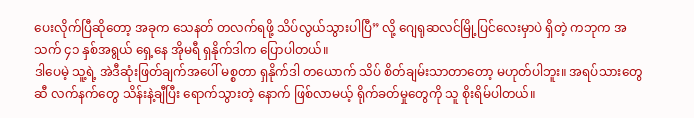ပေးလိုက်ပြီဆိုတော့ အခုက သေနတ် တလက်ရဖို့ သိပ်လွယ်သွားပါပြီ” လို့ ဂျေရုဆလင်မြို့ပြင်လေးမှာပဲ ရှိတဲ့ ကဘုက အသက် ၄၁ နှစ်အရွယ် ရှေ့နေ အိုမရီ ရှနိုက်ဒါက ပြောပါတယ်။
ဒါပေမဲ့ သူ့ရဲ့ အဲဒီဆုံးဖြတ်ချက်အပေါ် မစ္စတာ ရှနိုက်ဒါ တယောက် သိပ် စိတ်ချမ်းသာတာတော့ မဟုတ်ပါဘူး။ အရပ်သားတွေဆီ လက်နက်တွေ သိန်းနဲ့ချီပြီး ရောက်သွားတဲ့ နောက် ဖြစ်လာမယ့် ရိုက်ခတ်မှုတွေကို သူ စိုးရိမ်ပါတယ်။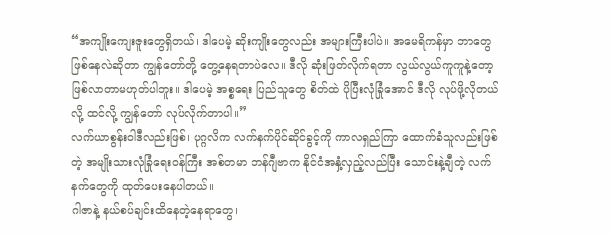“အကျိုးကျေးဇူးတွေရှိတယ်၊ ဒါပေမဲ့ ဆိုးကျိုးတွေလည်း အများကြီးပါပဲ။ အမေရိကန်မှာ ဘာတွေဖြစ်နေလဲဆိုတာ ကျွန်တော်တို့ တွေ့နေရတာပဲလေ။ ဒီလို ဆုံးဖြတ်လိုက်ရတာ လွယ်လွယ်ကူကူနဲ့တော့ ဖြစ်လာတာမဟုတ်ပါဘူး။ ဒါပေမဲ့ အစ္စရေး ပြည်သူတွေ စိတ်ထဲ ပိုပြီးလုံခြုံအောင် ဒီလို လုပ်ဖို့လိုတယ်လို့ ထင်လို့ ကျွန်တော် လုပ်လိုက်တာပါ။”
လက်ယာစွန်းဝါဒီလည်းဖြစ်၊ ပုဂ္ဂလိက လက်နက်ပိုင်ဆိုင်ခွင့်ကို ကာလရှည်ကြာ ထောက်ခံသူလည်းဖြစ်တဲ့ အမျိုးသားလုံခြုံရေးဝန်ကြီး အစ်တမာ ဘန်ဂျီဗာက နိုင်ငံအနှံ့လှည့်လည်ပြီး သောင်းနဲ့ချီတဲ့ လက်နက်တွေကို ထုတ်ပေးနေပါတယ်။
ဂါဇာနဲ့ နယ်စပ်ချင်းထိနေတဲ့နေရာတွေ၊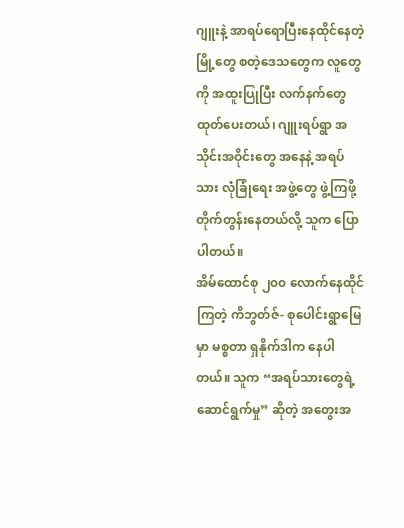ဂျူးနဲ့ အာရပ်ရောပြီးနေထိုင်နေတဲ့ မြို့တွေ စတဲ့ဒေသတွေက လူတွေကို အထူးပြုပြီး လက်နက်တွေ ထုတ်ပေးတယ်၊ ဂျူးရပ်ရွာ အသိုင်းအဝိုင်းတွေ အနေနဲ့ အရပ်သား လုံခြုံရေး အဖွဲ့တွေ ဖွဲ့ကြဖို့ တိုက်တွန်းနေတယ်လို့ သူက ပြောပါတယ်။
အိမ်ထောင်စု ၂၀၀ လောက်နေထိုင်ကြတဲ့ ကိဘွတ်ဇ်- စုပေါင်းရွာမြေ မှာ မစ္စတာ ရှနိုက်ဒါက နေပါတယ်။ သူက “အရပ်သားတွေရဲ့ ဆောင်ရွက်မှု” ဆိုတဲ့ အတွေးအ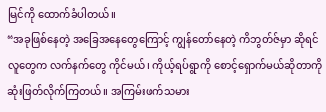မြင်ကို ထောက်ခံပါတယ်။
“အခုဖြစ်နေတဲ့ အခြေအနေတွေကြောင့် ကျွန်တော်နေတဲ့ ကိဘွတ်ဇ်မှာ ဆိုရင် လူတွေက လက်နက်တွေ ကိုင်မယ်၊ ကိုယ့်ရပ်ရွာကို စောင့်ရှောက်မယ်ဆိုတာကို ဆုံးဖြတ်လိုက်ကြတယ်။ အကြမ်းဖက်သမား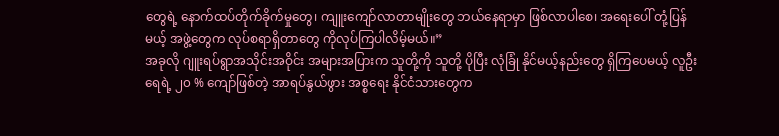တွေရဲ့ နောက်ထပ်တိုက်ခိုက်မှုတွေ၊ ကျူးကျော်လာတာမျိုးတွေ ဘယ်နေရာမှာ ဖြစ်လာပါစေ၊ အရေးပေါ် တုံ့ပြန်မယ့် အဖွဲ့တွေက လုပ်စရာရှိတာတွေ ကိုလုပ်ကြပါလိမ့်မယ်။”
အခုလို ဂျူးရပ်ရွာအသိုင်းအဝိုင်း အများအပြားက သူတို့ကို သူတို့ ပိုပြီး လုံခြုံ နိုင်မယ့်နည်းတွေ ရှိကြပေမယ့် လူဦးရေရဲ့ ၂၀ % ကျော်ဖြစ်တဲ့ အာရပ်နွယ်ဖွား အစ္စရေး နိုင်ငံသားတွေက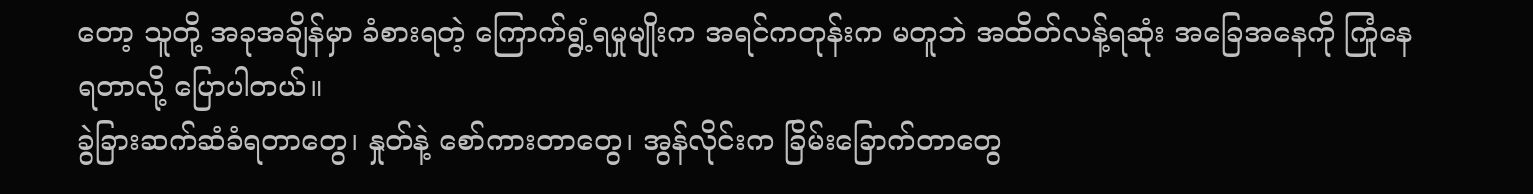တော့ သူတို့ အခုအချိန်မှာ ခံစားရတဲ့ ကြောက်ရွံ့ရမှုမျိုးက အရင်ကတုန်းက မတူဘဲ အထိတ်လန့်ရဆုံး အခြေအနေကို ကြုံနေရတာလို့ ပြောပါတယ်။
ခွဲခြားဆက်ဆံခံရတာတွေ၊ နှုတ်နဲ့ စော်ကားတာတွေ၊ အွန်လိုင်းက ခြိမ်းခြောက်တာတွေ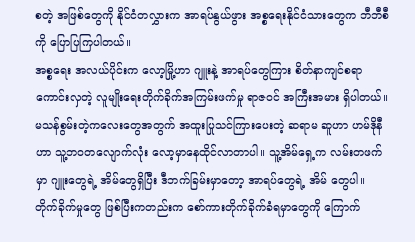စတဲ့ အဖြစ်တွေကို နိုင်ငံတလွှားက အာရပ်နွယ်ဖွား အစ္စရေးနိုင်ငံသားတွေက ဘီဘီစီကို ပြောပြကြပါတယ်။
အစ္စရေး အလယ်ပိုင်းက လော့မြို့ဟာ ဂျူးနဲ့ အာရပ်တွေကြား စိတ်နာကျင်စရာ ကောင်းလှတဲ့ လူမျိုးရေးတိုက်ခိုက်အကြမ်းဖက်မှု ရာဇဝင် အကြီးအမား ရှိပါတယ်။
မသန်စွမ်းတဲ့ကလေးတွေအတွက် အထူးပြုသင်ကြားပေးတဲ့ ဆရာမ ဆူဟာ ဟမ်ဒိုနီဟာ သူ့ဘဝတလျောက်လုံး လော့မှာနေထိုင်လာတာပါ။ သူ့အိမ်ရှေ့က လမ်းတဖက်မှာ ဂျူးတွေရဲ့ အိမ်တွေရှိပြီး ဒီဘက်ခြမ်းမှာတော့ အာရပ်တွေရဲ့ အိမ် တွေပါ။
တိုက်ခိုက်မှုတွေ ဖြစ်ပြီးကတည်းက စော်ကားတိုက်ခိုက်ခံရမှာတွေကို ကြောက်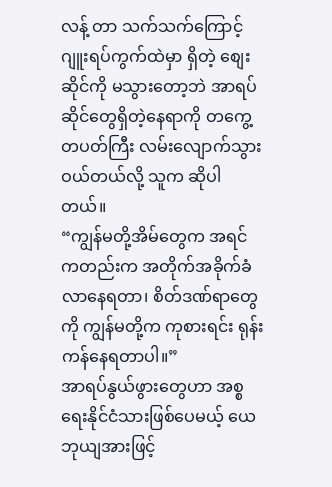လန့် တာ သက်သက်ကြောင့် ဂျူးရပ်ကွက်ထဲမှာ ရှိတဲ့ စျေးဆိုင်ကို မသွားတော့ဘဲ အာရပ်ဆိုင်တွေရှိတဲ့နေရာကို တကွေ့တပတ်ကြီး လမ်းလျောက်သွားဝယ်တယ်လို့ သူက ဆိုပါတယ်။
“ကျွန်မတို့အိမ်တွေက အရင်ကတည်းက အတိုက်အခိုက်ခံလာနေရတာ၊ စိတ်ဒဏ်ရာတွေကို ကျွန်မတို့က ကုစားရင်း ရုန်းကန်နေရတာပါ။”
အာရပ်နွယ်ဖွားတွေဟာ အစ္စရေးနိုင်ငံသားဖြစ်ပေမယ့် ယေဘုယျအားဖြင့်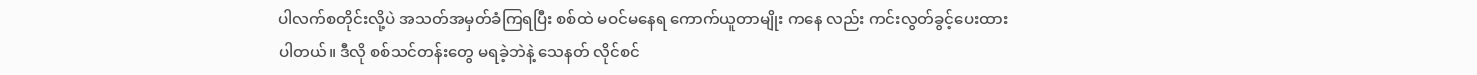ပါလက်စတိုင်းလို့ပဲ အသတ်အမှတ်ခံကြရပြီး စစ်ထဲ မဝင်မနေရ ကောက်ယူတာမျိုး ကနေ လည်း ကင်းလွတ်ခွင့်ပေးထားပါတယ်။ ဒီလို စစ်သင်တန်းတွေ မရခဲ့ဘဲနဲ့ သေနတ် လိုင်စင်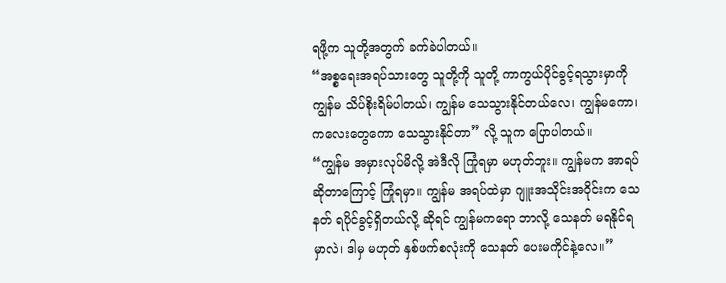ရဖို့က သူတို့အတွက် ခက်ခဲပါတယ်။
“အစ္စရေးအရပ်သားတွေ သူတို့ကို သူတို့ ကာကွယ်ပိုင်ခွင့်ရသွားမှာကို ကျွန်မ သိပ်စိုးရိမ်ပါတယ်၊ ကျွန်မ သေသွားနိုင်တယ်လေ၊ ကျွန်မကော၊ ကလေးတွေကော သေသွားနိုင်တာ” လို့ သူက ပြောပါတယ်။
“ကျွန်မ အမှားလုပ်မိလို့ အဲဒီလို ကြုံရမှာ မဟုတ်ဘူး။ ကျွန်မက အာရပ် ဆိုတာကြောင့် ကြုံရမှာ။ ကျွန်မ အရပ်ထဲမှာ ဂျူးအသိုင်းအဝိုင်းက သေနတ် ရပိုင်ခွင့်ရှိတယ်လို့ ဆိုရင် ကျွန်မကရော ဘာလို့ သေနတ် မရနိုင်ရမှာလဲ၊ ဒါမှ မဟုတ် နှစ်ဖက်စလုံးကို သေနတ် ပေးမကိုင်နဲ့လေ။”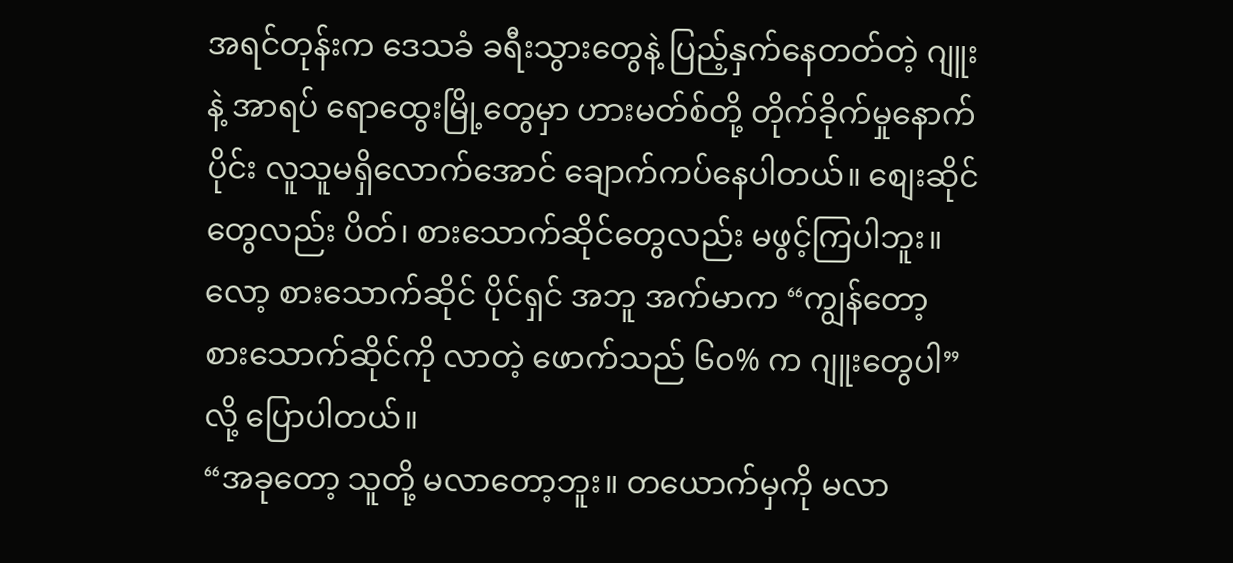အရင်တုန်းက ဒေသခံ ခရီးသွားတွေနဲ့ ပြည့်နှက်နေတတ်တဲ့ ဂျူးနဲ့ အာရပ် ရောထွေးမြို့တွေမှာ ဟားမတ်စ်တို့ တိုက်ခိုက်မှုနောက်ပိုင်း လူသူမရှိလောက်အောင် ချောက်ကပ်နေပါတယ်။ စျေးဆိုင်တွေလည်း ပိတ်၊ စားသောက်ဆိုင်တွေလည်း မဖွင့်ကြပါဘူး။
လော့ စားသောက်ဆိုင် ပိုင်ရှင် အဘူ အက်မာက “ကျွန်တော့ စားသောက်ဆိုင်ကို လာတဲ့ ဖောက်သည် ၆၀% က ဂျူးတွေပါ” လို့ ပြောပါတယ်။
“အခုတော့ သူတို့ မလာတော့ဘူး။ တယောက်မှကို မလာ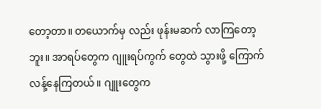တော့တာ။ တယောက်မှ လည်း ဖုန်းမဆက် လာကြတော့ဘူး။ အာရပ်တွေက ဂျူးရပ်ကွက် တွေထဲ သွားဖို့ ကြောက်လန့်နေကြတယ်။ ဂျူးတွေက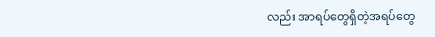လည်း အာရပ်တွေရှိတဲ့အရပ်တွေ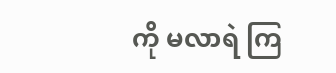ကို မလာရဲ ကြ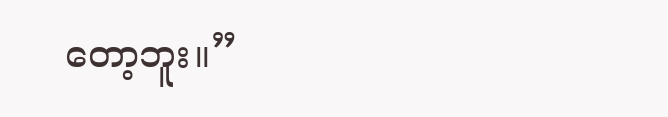တော့ဘူး။”